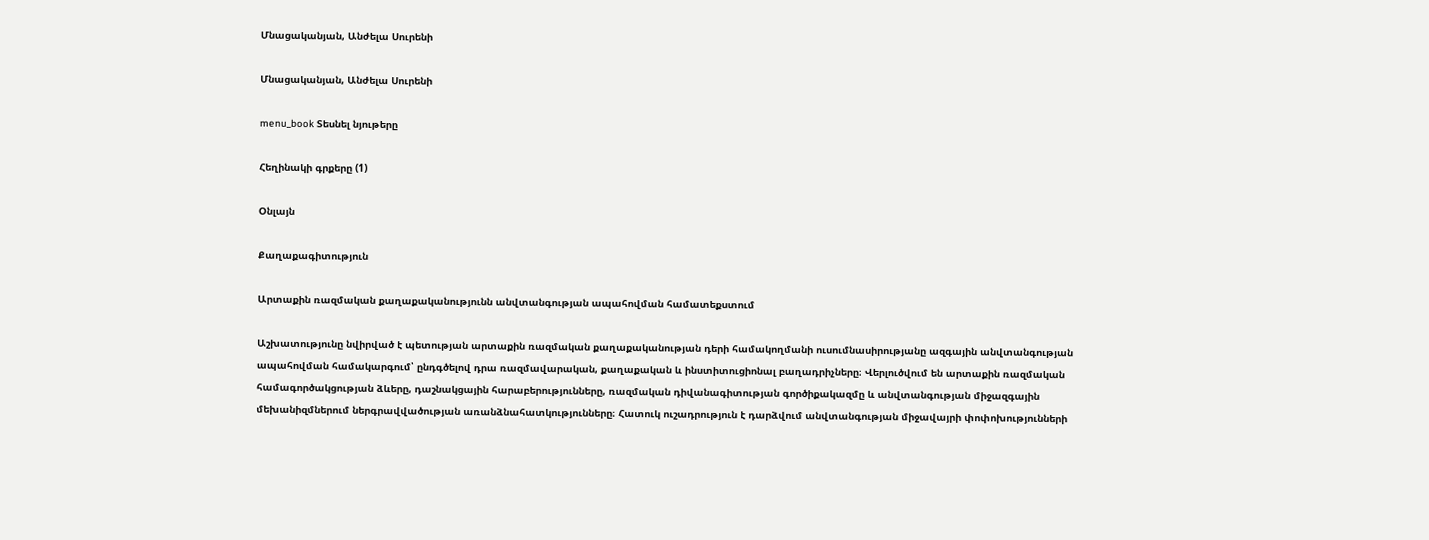Մնացականյան, Անժելա Սուրենի

Մնացականյան, Անժելա Սուրենի

menu_book Տեսնել նյութերը

Հեղինակի գրքերը (1)

Օնլայն

Քաղաքագիտություն

Արտաքին ռազմական քաղաքականությունն անվտանգության ապահովման համատեքստում

Աշխատությունը նվիրված է պետության արտաքին ռազմական քաղաքականության դերի համակողմանի ուսումնասիրությանը ազգային անվտանգության ապահովման համակարգում՝ ընդգծելով դրա ռազմավարական, քաղաքական և ինստիտուցիոնալ բաղադրիչները։ Վերլուծվում են արտաքին ռազմական համագործակցության ձևերը, դաշնակցային հարաբերությունները, ռազմական դիվանագիտության գործիքակազմը և անվտանգության միջազգային մեխանիզմներում ներգրավվածության առանձնահատկությունները։ Հատուկ ուշադրություն է դարձվում անվտանգության միջավայրի փոփոխությունների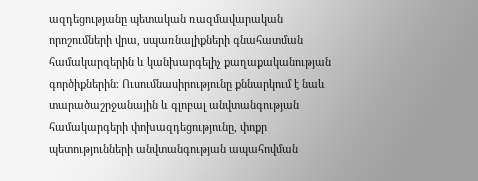ազդեցությանը պետական ռազմավարական որոշումների վրա, սպառնալիքների գնահատման համակարգերին և կանխարգելիչ քաղաքականության գործիքներին։ Ուսումնասիրությունը քննարկում է նաև տարածաշրջանային և գլոբալ անվտանգության համակարգերի փոխազդեցությունը, փոքր պետությունների անվտանգության ապահովման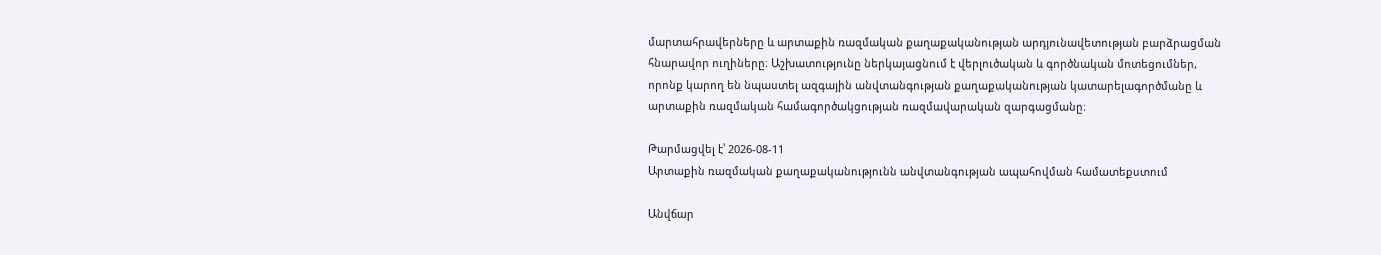մարտահրավերները և արտաքին ռազմական քաղաքականության արդյունավետության բարձրացման հնարավոր ուղիները։ Աշխատությունը ներկայացնում է վերլուծական և գործնական մոտեցումներ, որոնք կարող են նպաստել ազգային անվտանգության քաղաքականության կատարելագործմանը և արտաքին ռազմական համագործակցության ռազմավարական զարգացմանը։

Թարմացվել է՝ 2026-08-11
Արտաքին ռազմական քաղաքականությունն անվտանգության ապահովման համատեքստում

Անվճար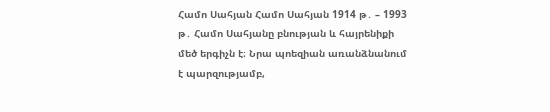Համո Սահյան Համո Սահյան 1914 թ․ – 1993 թ․ Համո Սահյանը բնության և հայրենիքի մեծ երգիչն է։ Նրա պոեզիան առանձնանում է պարզությամբ,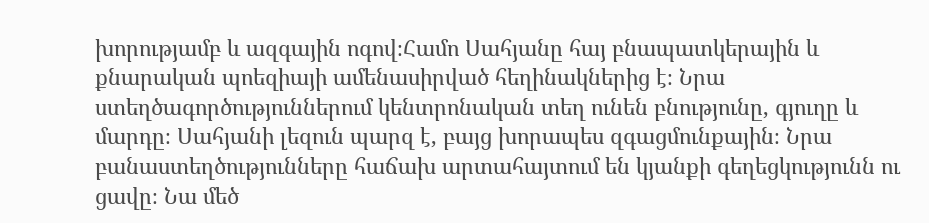խորությամբ և ազգային ոգով։Համո Սահյանը հայ բնապատկերային և քնարական պոեզիայի ամենասիրված հեղինակներից է։ Նրա ստեղծագործություններում կենտրոնական տեղ ունեն բնությունը, գյուղը և մարդը։ Սահյանի լեզուն պարզ է, բայց խորապես զգացմունքային։ Նրա բանաստեղծությունները հաճախ արտահայտում են կյանքի գեղեցկությունն ու ցավը։ Նա մեծ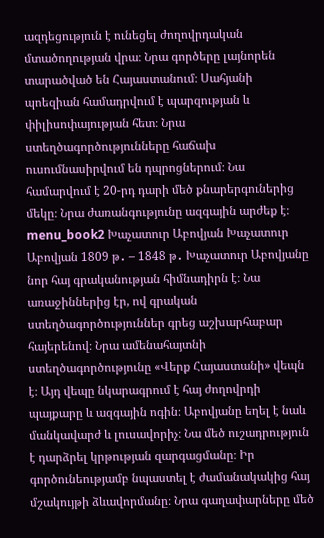ազդեցություն է ունեցել ժողովրդական մտածողության վրա։ Նրա գործերը լայնորեն տարածված են Հայաստանում։ Սահյանի պոեզիան համադրվում է պարզության և փիլիսոփայության հետ։ Նրա ստեղծագործությունները հաճախ ուսումնասիրվում են դպրոցներում։ Նա համարվում է 20-րդ դարի մեծ քնարերգուներից մեկը։ Նրա ժառանգությունը ազգային արժեք է։ menu_book2 Խաչատուր Աբովյան Խաչատուր Աբովյան 1809 թ․ – 1848 թ․ Խաչատուր Աբովյանը նոր հայ գրականության հիմնադիրն է։ Նա առաջիններից էր, ով գրական ստեղծագործություններ գրեց աշխարհաբար հայերենով։ Նրա ամենահայտնի ստեղծագործությունը «Վերք Հայաստանի» վեպն է։ Այդ վեպը նկարագրում է հայ ժողովրդի պայքարը և ազգային ոգին։ Աբովյանը եղել է նաև մանկավարժ և լուսավորիչ։ Նա մեծ ուշադրություն է դարձրել կրթության զարգացմանը։ Իր գործունեությամբ նպաստել է ժամանակակից հայ մշակույթի ձևավորմանը։ Նրա գաղափարները մեծ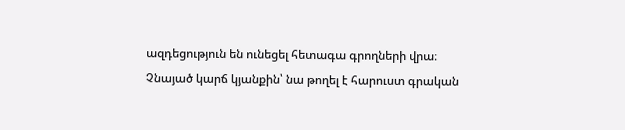ազդեցություն են ունեցել հետագա գրողների վրա։ Չնայած կարճ կյանքին՝ նա թողել է հարուստ գրական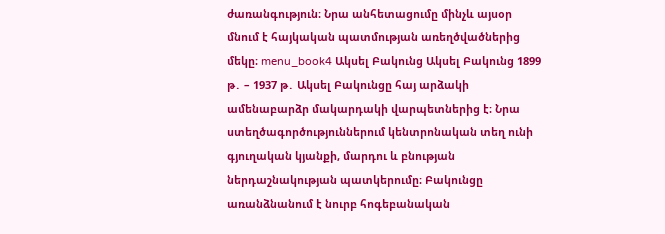ժառանգություն։ Նրա անհետացումը մինչև այսօր մնում է հայկական պատմության առեղծվածներից մեկը։ menu_book4 Ակսել Բակունց Ակսել Բակունց 1899 թ․ – 1937 թ․ Ակսել Բակունցը հայ արձակի ամենաբարձր մակարդակի վարպետներից է։ Նրա ստեղծագործություններում կենտրոնական տեղ ունի գյուղական կյանքի, մարդու և բնության ներդաշնակության պատկերումը։ Բակունցը առանձնանում է նուրբ հոգեբանական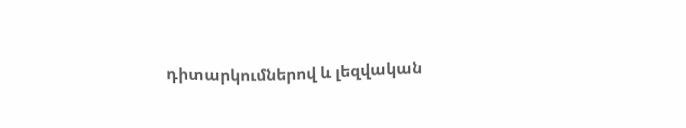դիտարկումներով և լեզվական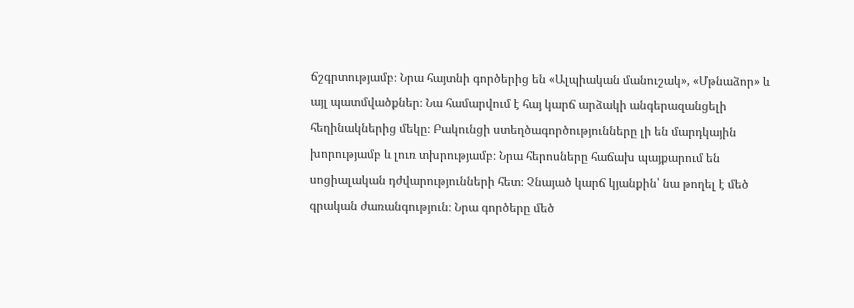ճշգրտությամբ։ Նրա հայտնի գործերից են «Ալպիական մանուշակ», «Մթնաձոր» և այլ պատմվածքներ։ Նա համարվում է հայ կարճ արձակի անգերազանցելի հեղինակներից մեկը։ Բակունցի ստեղծագործությունները լի են մարդկային խորությամբ և լուռ տխրությամբ։ Նրա հերոսները հաճախ պայքարում են սոցիալական դժվարությունների հետ։ Չնայած կարճ կյանքին՝ նա թողել է մեծ գրական ժառանգություն։ Նրա գործերը մեծ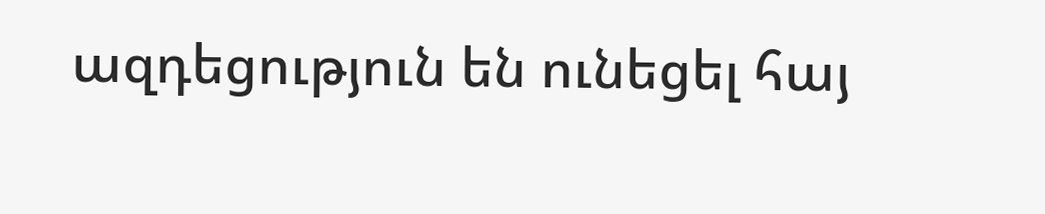ազդեցություն են ունեցել հայ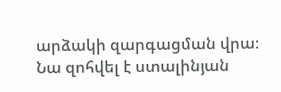արձակի զարգացման վրա։ Նա զոհվել է ստալինյան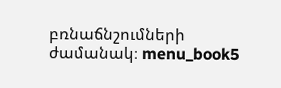բռնաճնշումների ժամանակ։ menu_book5